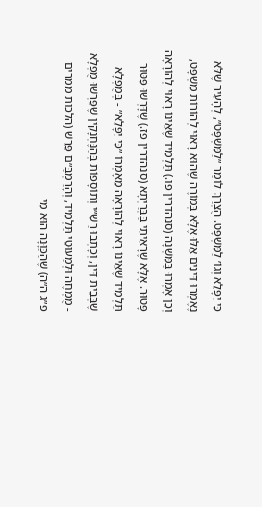כִּי יִפָּלֵא וְגוֹ׳ לַמִּשְׁפָּט. הֻצְרַךְ לוֹמַר ״לַמִּשְׁפָּט״, לְהָעִיר שֶׁלֹּא נֶאֶמְרוּ דִּינִים אֵלּוּ אֶלָּא בְּמוֹרֶה שֶׁהוּא רָאוּי לְהוֹרוֹת מִשְׁפָּט, וְכֵן אָמְרוּ בַּמִּשְׁנָה (סנהדרין פו.) תַּלְמִיד שֶׁאֵינוֹ רָאוּי לְהוֹרָאָה פָּטוּר. אֶלָּא שֶׁרָאִיתִי בַּבְּרַיְתָא (סנהדרין פז.) שֶׁדָּרְשׁוּ פִּטּוּר תַּלְמִיד שֶׁאֵינוֹ רָאוּי לְהוֹרָאָה מֵאָמְרוֹ ״כִּי יִפָּלֵא״ - בְּמֻפְלָא שֶׁבְּבֵית דִּין, וְכָתְבוּ רַשִׁ״י וְתוֹסָפוֹת בְּהַנֶּחְנָקִין שֶׁפֵּרְשׁוּ מֻפְלָא - מֻמְחֶה וּלְמַעוּטֵי תַּלְמִיד, וְהָרַמְבַּ״ם פֵּרֵשׁ (הלכות ממרים פ״ג ה״ה) שֶׁהַכַּוָּנָה הוּא מִי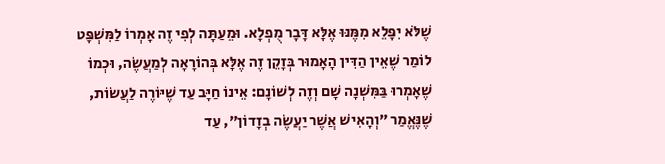שֶׁלֹּא יִפָּלֵא מִמֶּנּוּ אֶלָּא דָּבָר מֻפְלָא. וּמֵעַתָּה לְפִי זֶה אָמְרוֹ לַמִּשְׁפָּט לוֹמַר שֶׁאֵין הַדִּין הָאָמוּר בְּזָקֵן זֶה אֶלָּא בְּהוֹרָאָה לְמַעֲשֶׂה, וּכְמוֹ שֶׁאָמְרוּ בַּמִּשְׁנָה שָׁם וְזֶה לְשׁוֹנָם: אֵינוֹ חַיָּב עַד שֶׁיּוֹרֶה לַעֲשׂוֹת, שֶׁנֶּאֱמַר ״וְהָאִישׁ אֲשֶׁר יַעֲשֶׂה בְזָדוֹן״, עַד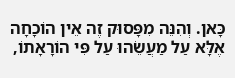כָּאן. וְהִנֵּה מִפָּסוּק זֶה אֵין הוֹכָחָה אֶלָּא עַל מַעֲשֵׂהוּ עַל פִּי הוֹרָאָתוֹ,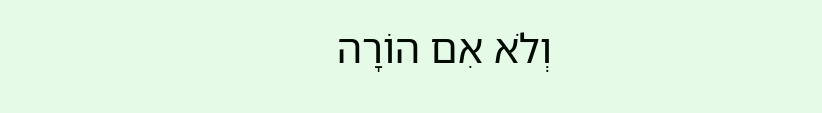וְלֹא אִם הוֹרָה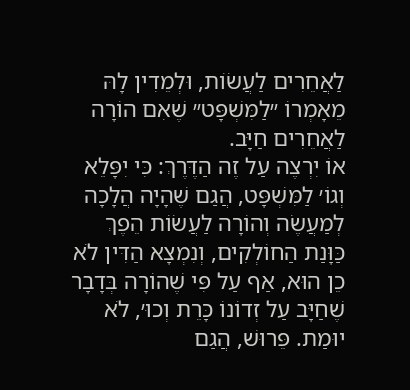לַאֲחֵרִים לַעֲשׂוֹת, וּלְמֵדִין לָהּ מֵאָמְרוֹ ״לַמִּשְׁפָּט״ שֶׁאִם הוֹרָה לַאֲחֵרִים חַיָּב.
אוֹ יִרְצֶה עַל זֶה הַדֶּרֶךְ: כִּי יִפָּלֵא וְגוֹ׳ לַמִּשְׁפָּט, הֲגַם שֶׁהָיָה הֲלָכָה לְמַעֲשֶׂה וְהוֹרָה לַעֲשׂוֹת הֵפֶךְ כַּוָּנַת הַחוֹלְקִים, וְנִמְצָא הַדִּין לֹא כֵן הוּא, אַף עַל פִּי שֶׁהוֹרָה בְּדָבָר שֶׁחַיָּב עַל זְדוֹנוֹ כָּרֵת וְכוּ׳, לֹא יוּמַת. פֵּרוּשׁ, הֲגַם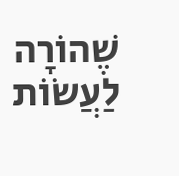שֶׁהוֹרָה לַעֲשׂוֹת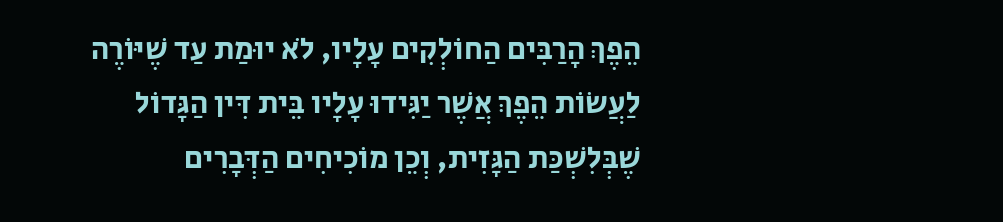הֵפֶךְ הָרַבִּים הַחוֹלְקִים עָלָיו, לֹא יוּמַת עַד שֶׁיּוֹרֶה לַעֲשׂוֹת הֵפֶךְ אֲשֶׁר יַגִּידוּ עָלָיו בֵּית דִּין הַגָּדוֹל שֶׁבְּלִשְׁכַּת הַגָּזִית, וְכֵן מוֹכִיחִים הַדְּבָרִים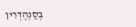בְּסַנְהֶדְרִין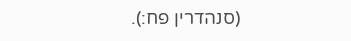(סנהדרין פח:).